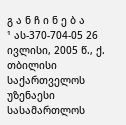გ ა ნ ჩ ი ნ ე ბ ა
¹ ას-370-704-05 26 ივლისი, 2005 წ., ქ. თბილისი
საქართველოს უზენაესი სასამართლოს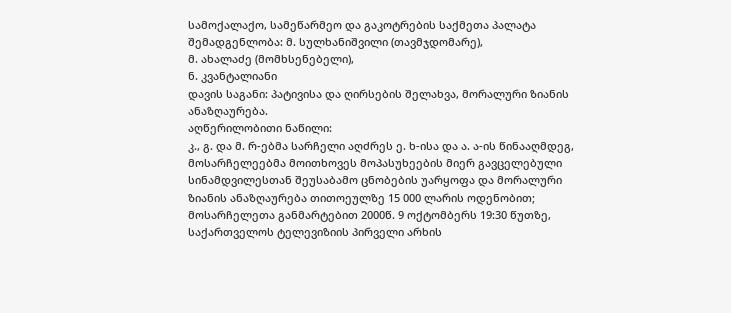სამოქალაქო, სამეწარმეო და გაკოტრების საქმეთა პალატა
შემადგენლობა: მ. სულხანიშვილი (თავმჯდომარე),
მ. ახალაძე (მომხსენებელი),
ნ. კვანტალიანი
დავის საგანი: პატივისა და ღირსების შელახვა, მორალური ზიანის ანაზღაურება.
აღწერილობითი ნაწილი:
კ., გ. და მ. რ-ებმა სარჩელი აღძრეს ე. ხ-ისა და ა. ა-ის წინააღმდეგ, მოსარჩელეებმა მოითხოვეს მოპასუხეების მიერ გავცელებული სინამდვილესთან შეუსაბამო ცნობების უარყოფა და მორალური ზიანის ანაზღაურება თითოეულზე 15 000 ლარის ოდენობით;
მოსარჩელეთა განმარტებით 2000წ. 9 ოქტომბერს 19:30 წუთზე, საქართველოს ტელევიზიის პირველი არხის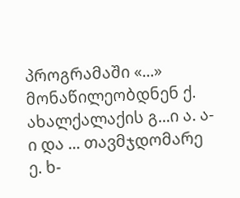პროგრამაში «...» მონაწილეობდნენ ქ. ახალქალაქის გ...ი ა. ა-ი და ... თავმჯდომარე ე. ხ-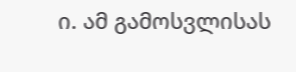ი. ამ გამოსვლისას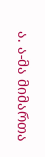ა. ა-მა მიმართა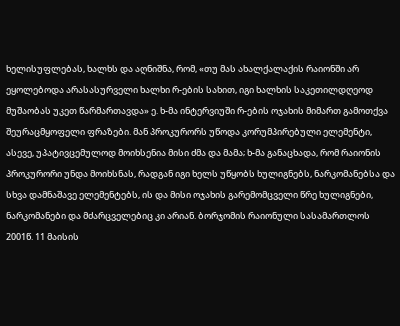ხელისუფლებას, ხალხს და აღნიშნა, რომ, «თუ მას ახალქალაქის რაიონში არ ეყოლებოდა არასასურველი ხალხი რ-ების სახით, იგი ხალხის საკეთილდღეოდ მუშაობას უკეთ წარმართავდა» ე. ხ-მა ინტერვიუში რ-ების ოჯახის მიმართ გამოთქვა შეურაცმყოფელი ფრაზები. მან პროკურორს უწოდა კორუმპირებული ელემენტი, ასევე, უპატივცემულოდ მოიხსენია მისი ძმა და მამა; ხ-მა განაცხადა, რომ რაიონის პროკურორი უნდა მოიხსნას, რადგან იგი ხელს უწყობს ხულიგნებს, ნარკომანებსა და სხვა დამნაშავე ელემენტებს, ის და მისი ოჯახის გარემომცველი წრე ხულიგნები, ნარკომანები და მძარცველებიც კი არიან. ბორჯომის რაიონული სასამართლოს 2001წ. 11 მაისის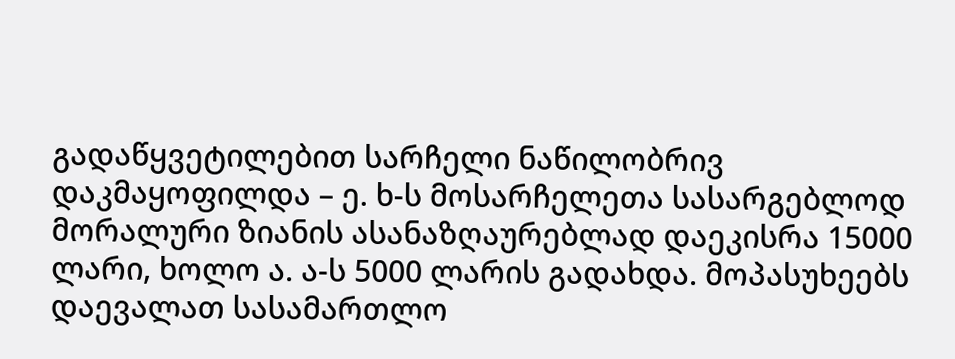გადაწყვეტილებით სარჩელი ნაწილობრივ დაკმაყოფილდა – ე. ხ-ს მოსარჩელეთა სასარგებლოდ მორალური ზიანის ასანაზღაურებლად დაეკისრა 15000 ლარი, ხოლო ა. ა-ს 5000 ლარის გადახდა. მოპასუხეებს დაევალათ სასამართლო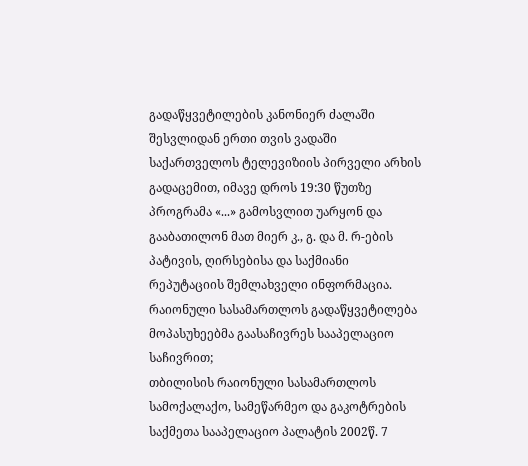გადაწყვეტილების კანონიერ ძალაში შესვლიდან ერთი თვის ვადაში საქართველოს ტელევიზიის პირველი არხის გადაცემით, იმავე დროს 19:30 წუთზე პროგრამა «...» გამოსვლით უარყონ და გააბათილონ მათ მიერ კ., გ. და მ. რ-ების პატივის, ღირსებისა და საქმიანი რეპუტაციის შემლახველი ინფორმაცია.
რაიონული სასამართლოს გადაწყვეტილება მოპასუხეებმა გაასაჩივრეს სააპელაციო საჩივრით;
თბილისის რაიონული სასამართლოს სამოქალაქო, სამეწარმეო და გაკოტრების საქმეთა სააპელაციო პალატის 2002წ. 7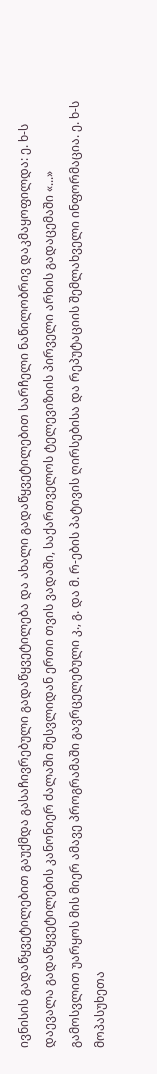ივნისის გადაწყვეტილებით გაუქმდა გასაჩივრებული გადაწყვეტილება და ახალი გადაწყვეტილებით სარჩელი ნაწილობრივ დაკმაყოფილდა: ე. ხ-ს დაევალა გადაწყვეტილების კანონიერ ძალაში შესვლიდან ერთი თვის ვადაში, საქართველოს ტელევიზიის პირველი არხის გადაცემაში «...» გამოსვლით უარყოს მის მიერ ამავე პროგრამაში გავრცელებული კ., გ. და მ. რ-ების პატივის ღირსებისა და რეპუტაციის შემლახველი ინფორმაცია. ე. ხ-ს მოპასუხეთა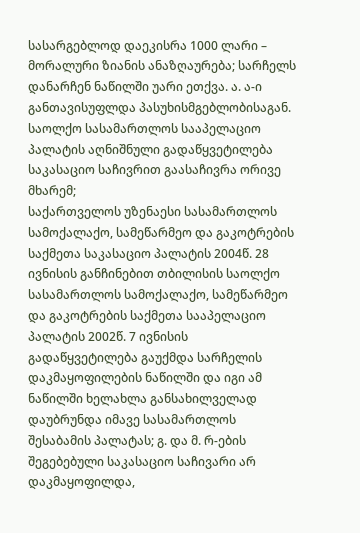სასარგებლოდ დაეკისრა 1000 ლარი – მორალური ზიანის ანაზღაურება; სარჩელს დანარჩენ ნაწილში უარი ეთქვა. ა. ა-ი განთავისუფლდა პასუხისმგებლობისაგან.
საოლქო სასამართლოს სააპელაციო პალატის აღნიშნული გადაწყვეტილება საკასაციო საჩივრით გაასაჩივრა ორივე მხარემ;
საქართველოს უზენაესი სასამართლოს სამოქალაქო, სამეწარმეო და გაკოტრების საქმეთა საკასაციო პალატის 2004წ. 28 ივნისის განჩინებით თბილისის საოლქო სასამართლოს სამოქალაქო, სამეწარმეო და გაკოტრების საქმეთა სააპელაციო პალატის 2002წ. 7 ივნისის გადაწყვეტილება გაუქმდა სარჩელის დაკმაყოფილების ნაწილში და იგი ამ ნაწილში ხელახლა განსახილველად დაუბრუნდა იმავე სასამართლოს შესაბამის პალატას; გ. და მ. რ-ების შეგებებული საკასაციო საჩივარი არ დაკმაყოფილდა,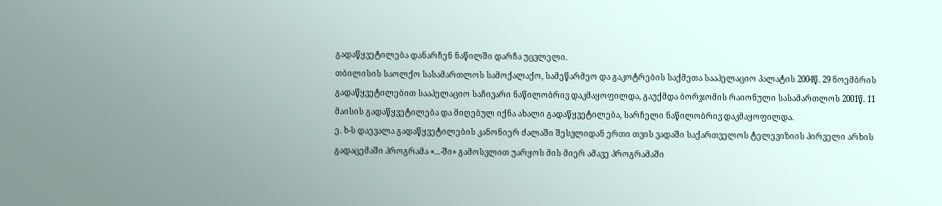გადაწყვეტილება დანარჩენ ნაწილში დარჩა უცვლელი.
თბილისის საოლქო სასამართლოს სამოქალაქო, სამეწარმეო და გაკოტრების საქმეთა სააპელაციო პალატის 2004წ. 29 ნოემბრის გადაწყვეტილებით სააპელაციო საჩივარი ნაწილობრივ დაკმაყოფილდა, გაუქმდა ბორჯომის რაიონული სასამართლოს 2001წ. 11 მაისის გადაწყვეტილება და მიღებულ იქნა ახალი გადაწყვეტილება, სარჩელი ნაწილობრივ დაკმაყოფილდა.
ე. ხ-ს დაევალა გადაწყვეტილების კანონიერ ძალაში შესვლიდან ერთი თვის ვადაში საქართველოს ტელევიზიის პირველი არხის გადაცემაში პროგრამა «...-ში» გამოსვლით უარყოს მის მიერ ამავე პროგრამაში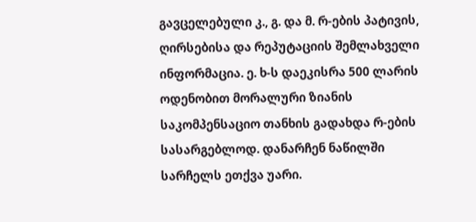გავცელებული კ., გ. და მ. რ-ების პატივის, ღირსებისა და რეპუტაციის შემლახველი ინფორმაცია. ე. ხ-ს დაეკისრა 500 ლარის ოდენობით მორალური ზიანის საკომპენსაციო თანხის გადახდა რ-ების სასარგებლოდ. დანარჩენ ნაწილში სარჩელს ეთქვა უარი.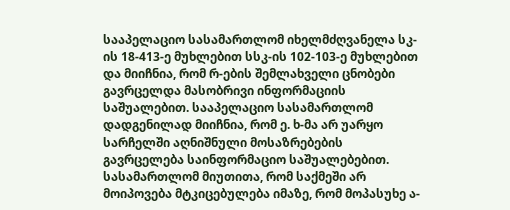სააპელაციო სასამართლომ იხელმძღვანელა სკ-ის 18-413-ე მუხლებით სსკ-ის 102-103-ე მუხლებით და მიიჩნია, რომ რ-ების შემლახველი ცნობები გავრცელდა მასობრივი ინფორმაციის საშუალებით. სააპელაციო სასამართლომ დადგენილად მიიჩნია, რომ ე. ხ-მა არ უარყო სარჩელში აღნიშნული მოსაზრებების გავრცელება საინფორმაციო საშუალებებით. სასამართლომ მიუთითა, რომ საქმეში არ მოიპოვება მტკიცებულება იმაზე, რომ მოპასუხე ა-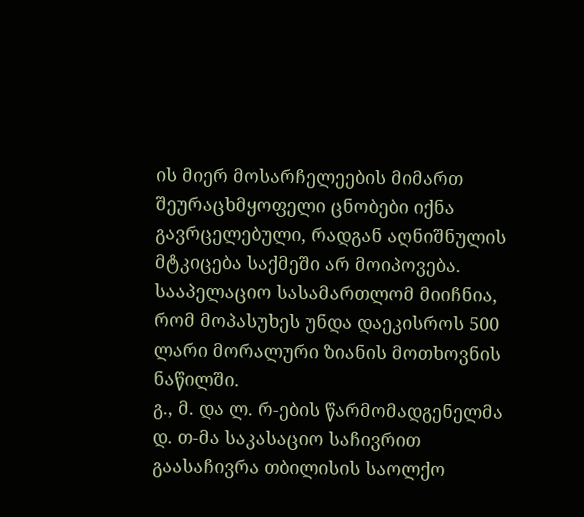ის მიერ მოსარჩელეების მიმართ შეურაცხმყოფელი ცნობები იქნა გავრცელებული, რადგან აღნიშნულის მტკიცება საქმეში არ მოიპოვება. სააპელაციო სასამართლომ მიიჩნია, რომ მოპასუხეს უნდა დაეკისროს 500 ლარი მორალური ზიანის მოთხოვნის ნაწილში.
გ., მ. და ლ. რ-ების წარმომადგენელმა დ. თ-მა საკასაციო საჩივრით გაასაჩივრა თბილისის საოლქო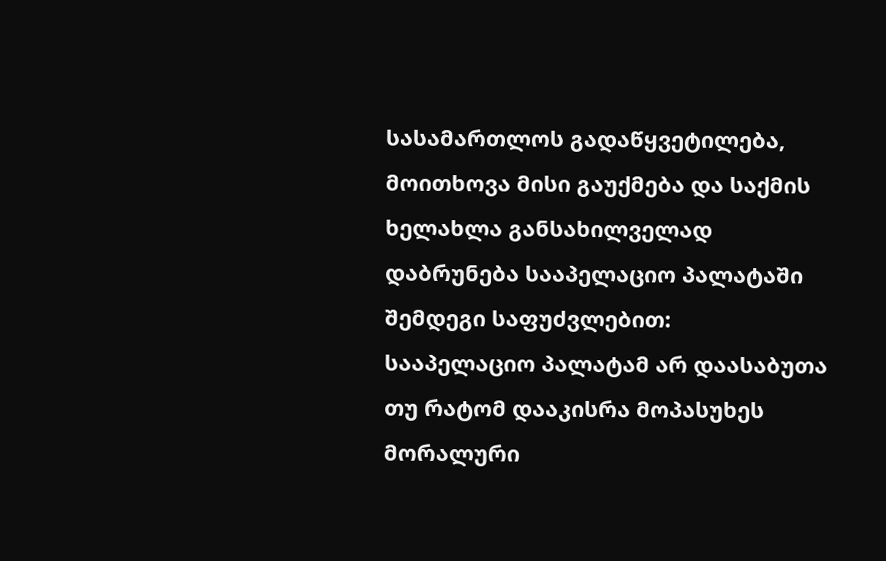სასამართლოს გადაწყვეტილება, მოითხოვა მისი გაუქმება და საქმის ხელახლა განსახილველად დაბრუნება სააპელაციო პალატაში შემდეგი საფუძვლებით:
სააპელაციო პალატამ არ დაასაბუთა თუ რატომ დააკისრა მოპასუხეს მორალური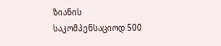ზიანის საკომპენსაციოდ 500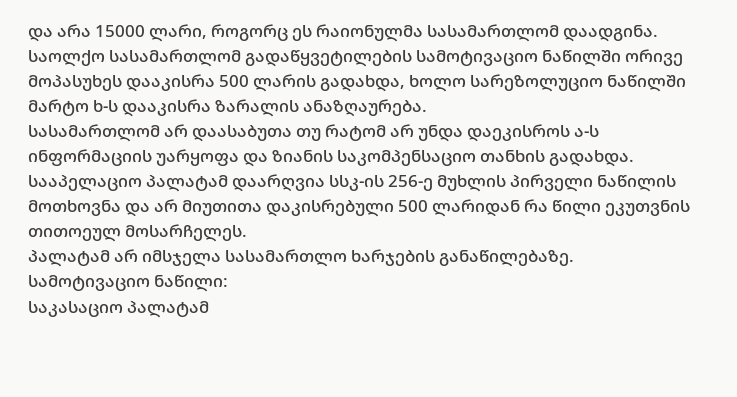და არა 15000 ლარი, როგორც ეს რაიონულმა სასამართლომ დაადგინა.
საოლქო სასამართლომ გადაწყვეტილების სამოტივაციო ნაწილში ორივე მოპასუხეს დააკისრა 500 ლარის გადახდა, ხოლო სარეზოლუციო ნაწილში მარტო ხ-ს დააკისრა ზარალის ანაზღაურება.
სასამართლომ არ დაასაბუთა თუ რატომ არ უნდა დაეკისროს ა-ს ინფორმაციის უარყოფა და ზიანის საკომპენსაციო თანხის გადახდა.
სააპელაციო პალატამ დაარღვია სსკ-ის 256-ე მუხლის პირველი ნაწილის მოთხოვნა და არ მიუთითა დაკისრებული 500 ლარიდან რა წილი ეკუთვნის თითოეულ მოსარჩელეს.
პალატამ არ იმსჯელა სასამართლო ხარჯების განაწილებაზე.
სამოტივაციო ნაწილი:
საკასაციო პალატამ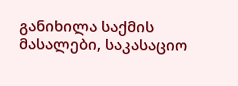განიხილა საქმის მასალები, საკასაციო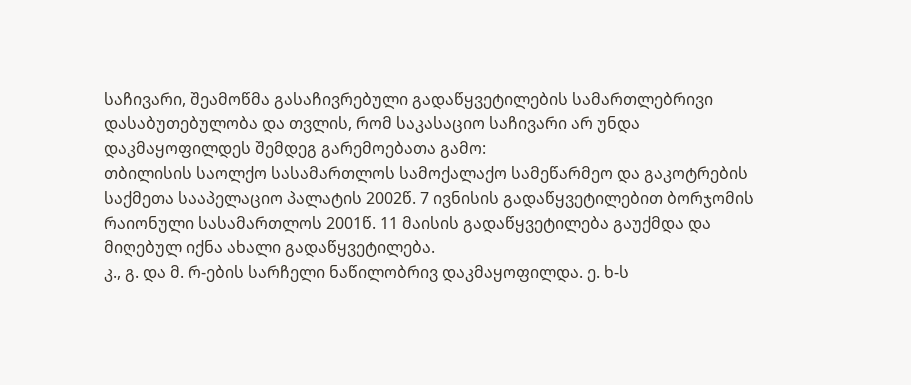საჩივარი, შეამოწმა გასაჩივრებული გადაწყვეტილების სამართლებრივი დასაბუთებულობა და თვლის, რომ საკასაციო საჩივარი არ უნდა დაკმაყოფილდეს შემდეგ გარემოებათა გამო:
თბილისის საოლქო სასამართლოს სამოქალაქო სამეწარმეო და გაკოტრების საქმეთა სააპელაციო პალატის 2002წ. 7 ივნისის გადაწყვეტილებით ბორჯომის რაიონული სასამართლოს 2001წ. 11 მაისის გადაწყვეტილება გაუქმდა და მიღებულ იქნა ახალი გადაწყვეტილება.
კ., გ. და მ. რ-ების სარჩელი ნაწილობრივ დაკმაყოფილდა. ე. ხ-ს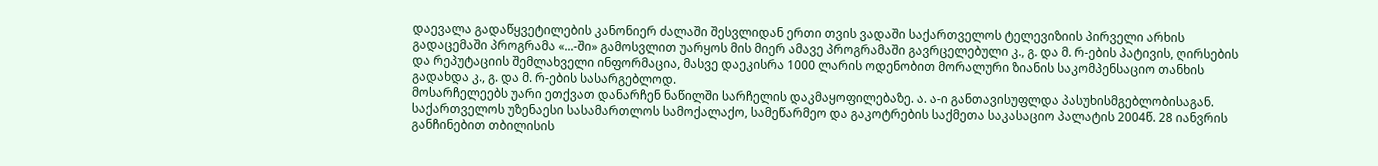დაევალა გადაწყვეტილების კანონიერ ძალაში შესვლიდან ერთი თვის ვადაში საქართველოს ტელევიზიის პირველი არხის გადაცემაში პროგრამა «...-ში» გამოსვლით უარყოს მის მიერ ამავე პროგრამაში გავრცელებული კ., გ. და მ. რ-ების პატივის, ღირსების და რეპუტაციის შემლახველი ინფორმაცია, მასვე დაეკისრა 1000 ლარის ოდენობით მორალური ზიანის საკომპენსაციო თანხის გადახდა კ., გ. და მ. რ-ების სასარგებლოდ.
მოსარჩელეებს უარი ეთქვათ დანარჩენ ნაწილში სარჩელის დაკმაყოფილებაზე. ა. ა-ი განთავისუფლდა პასუხისმგებლობისაგან.
საქართველოს უზენაესი სასამართლოს სამოქალაქო, სამეწარმეო და გაკოტრების საქმეთა საკასაციო პალატის 2004წ. 28 იანვრის განჩინებით თბილისის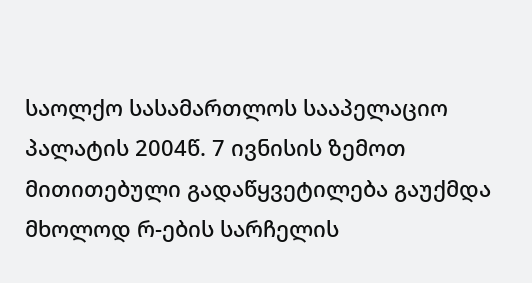საოლქო სასამართლოს სააპელაციო პალატის 2004წ. 7 ივნისის ზემოთ მითითებული გადაწყვეტილება გაუქმდა მხოლოდ რ-ების სარჩელის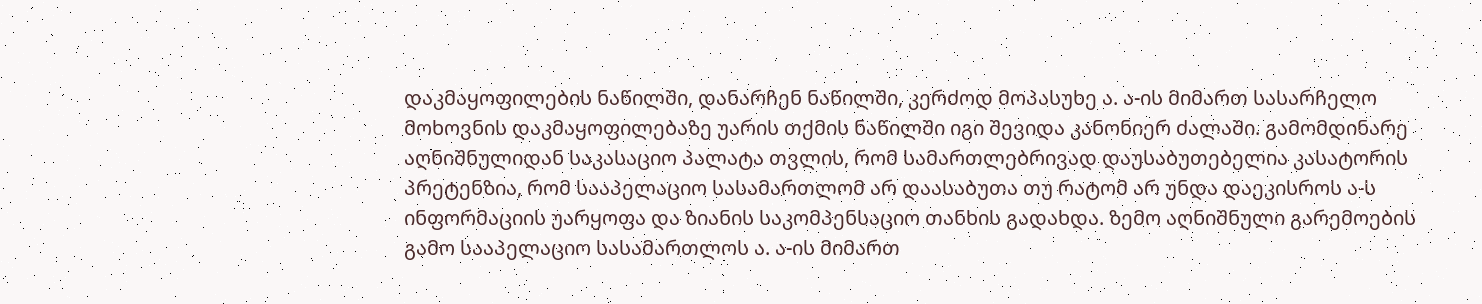დაკმაყოფილების ნაწილში, დანარჩენ ნაწილში, კერძოდ მოპასუხე ა. ა-ის მიმართ სასარჩელო მოხოვნის დაკმაყოფილებაზე უარის თქმის ნაწილში იგი შევიდა კანონიერ ძალაში. გამომდინარე აღნიშნულიდან საკასაციო პალატა თვლის, რომ სამართლებრივად დაუსაბუთებელია კასატორის პრეტენზია, რომ სააპელაციო სასამართლომ არ დაასაბუთა თუ რატომ არ უნდა დაეკისროს ა-ს ინფორმაციის უარყოფა და ზიანის საკომპენსაციო თანხის გადახდა. ზემო აღნიშნული გარემოების გამო სააპელაციო სასამართლოს ა. ა-ის მიმართ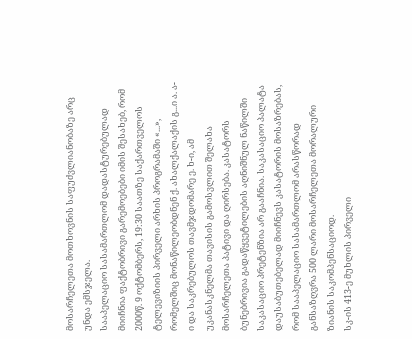მოსარჩელეთა მოთხოვნის საფუძვლიანობაზე არც უნდა ემსჯელა.
სააპელაციო სასამართლომ დადასტურებულად მიიჩნია ფაქტობრივი გარემოებები იმის შესახებ, რომ 2000წ. 9 ოქტომბერს, 19:30 საათზე საქართველოს ტელევიზიის პირველი არხის პროგრამაში «...», რომელშიც მონაწილეობდნენ ქ. ახალქალაქის გ...ი ა. ა-ი და საკრებულოს თავმჯდომარე ე. ხ-ი, ამ უკანასკნელმა თავისის გამოსვლით შელახა მოსარჩელეთა პატივი და ღირსება. კასატორს ბუნებრივია გადაწყვეტილების აღნიშნულ ნაწილში საკასაციო პრეტენზია არ გააჩნია. საკასაციო პალატა დაუსაბუთებელად მიიჩნევს კასატორის მოსაზრებას, რომ სააპელაციო სასამართლომ არასწორად განსაზღვრა 500 ლარი მოსარჩელეთა მორალური ზიანის საკომპენსაციოდ.
სკ-ის 413-ე მუხლის პირველი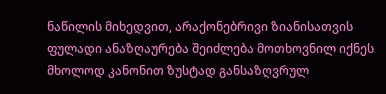ნაწილის მიხედვით, არაქონებრივი ზიანისათვის ფულადი ანაზღაურება შეიძლება მოთხოვნილ იქნეს მხოლოდ კანონით ზუსტად განსაზღვრულ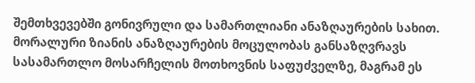შემთხვევებში გონივრული და სამართლიანი ანაზღაურების სახით.
მორალური ზიანის ანაზღაურების მოცულობას განსაზღვრავს სასამართლო მოსარჩელის მოთხოვნის საფუძველზე, მაგრამ ეს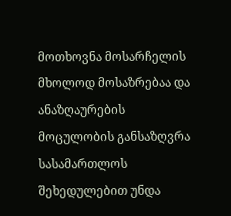მოთხოვნა მოსარჩელის მხოლოდ მოსაზრებაა და ანაზღაურების მოცულობის განსაზღვრა სასამართლოს შეხედულებით უნდა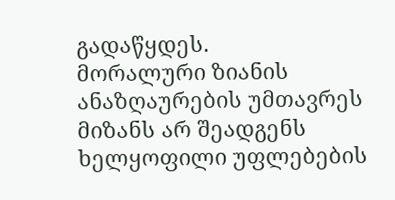გადაწყდეს.
მორალური ზიანის ანაზღაურების უმთავრეს მიზანს არ შეადგენს ხელყოფილი უფლებების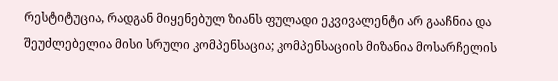რესტიტუცია, რადგან მიყენებულ ზიანს ფულადი ეკვივალენტი არ გააჩნია და შეუძლებელია მისი სრული კომპენსაცია; კომპენსაციის მიზანია მოსარჩელის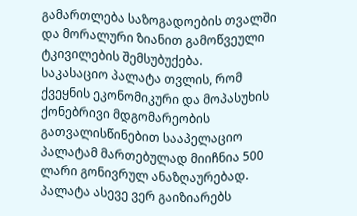გამართლება საზოგადოების თვალში და მორალური ზიანით გამოწვეული ტკივილების შემსუბუქება.
საკასაციო პალატა თვლის, რომ ქვეყნის ეკონომიკური და მოპასუხის ქონებრივი მდგომარეობის გათვალისწინებით სააპელაციო პალატამ მართებულად მიიჩნია 500 ლარი გონივრულ ანაზღაურებად.
პალატა ასევე ვერ გაიზიარებს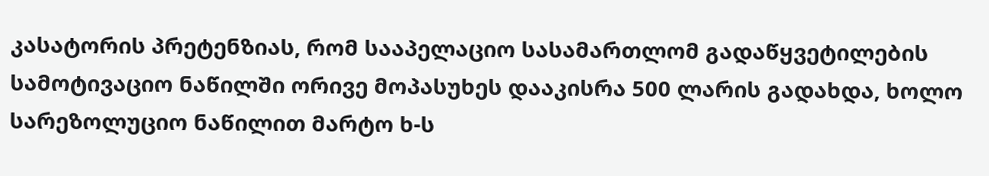კასატორის პრეტენზიას, რომ სააპელაციო სასამართლომ გადაწყვეტილების სამოტივაციო ნაწილში ორივე მოპასუხეს დააკისრა 500 ლარის გადახდა, ხოლო სარეზოლუციო ნაწილით მარტო ხ-ს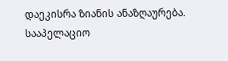დაეკისრა ზიანის ანაზღაურება.
სააპელაციო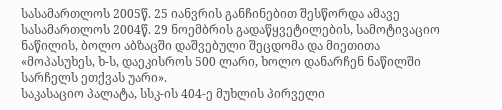სასამართლოს 2005წ. 25 იანვრის განჩინებით შესწორდა ამავე სასამართლოს 2004წ. 29 ნოემბრის გადაწყვეტილების, სამოტივაციო ნაწილის, ბოლო აბზაცში დაშვებული შეცდომა და მიეთითა «მოპასუხეს, ხ-ს, დაეკისროს 500 ლარი, ხოლო დანარჩენ ნაწილში სარჩელს ეთქვას უარი».
საკასაციო პალატა, სსკ-ის 404-ე მუხლის პირველი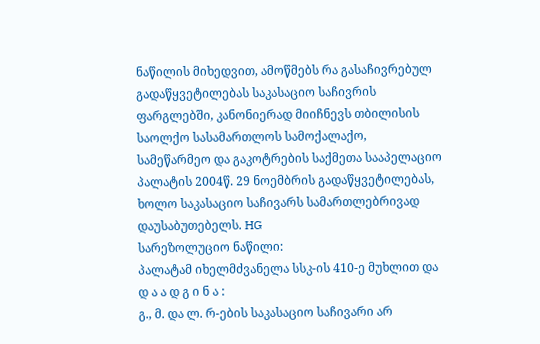ნაწილის მიხედვით, ამოწმებს რა გასაჩივრებულ გადაწყვეტილებას საკასაციო საჩივრის ფარგლებში, კანონიერად მიიჩნევს თბილისის საოლქო სასამართლოს სამოქალაქო, სამეწარმეო და გაკოტრების საქმეთა სააპელაციო პალატის 2004წ. 29 ნოემბრის გადაწყვეტილებას, ხოლო საკასაციო საჩივარს სამართლებრივად დაუსაბუთებელს. HG
სარეზოლუციო ნაწილი:
პალატამ იხელმძვანელა სსკ-ის 410-ე მუხლით და
დ ა ა დ გ ი ნ ა :
გ., მ. და ლ. რ-ების საკასაციო საჩივარი არ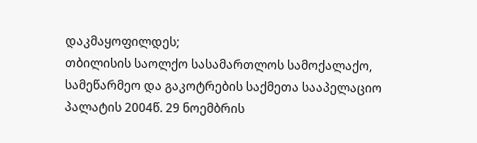დაკმაყოფილდეს;
თბილისის საოლქო სასამართლოს სამოქალაქო, სამეწარმეო და გაკოტრების საქმეთა სააპელაციო პალატის 2004წ. 29 ნოემბრის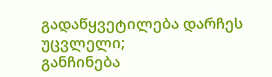გადაწყვეტილება დარჩეს უცვლელი;
განჩინება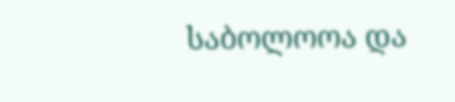საბოლოოა და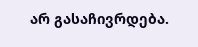არ გასაჩივრდება.